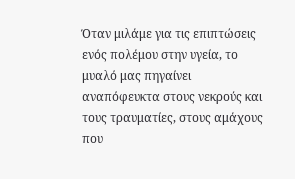Όταν μιλάμε για τις επιπτώσεις ενός πολέμου στην υγεία, το μυαλό μας πηγαίνει αναπόφευκτα στους νεκρούς και τους τραυματίες, στους αμάχους που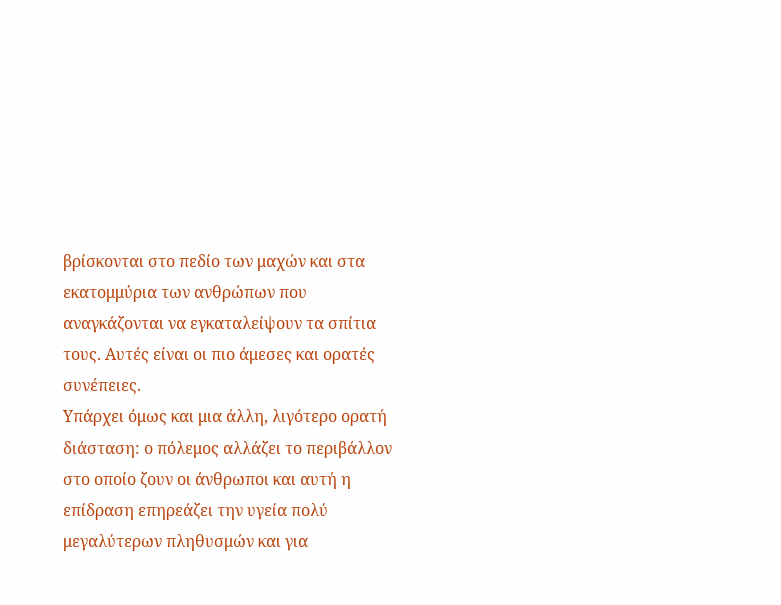βρίσκονται στο πεδίο των μαχών και στα εκατομμύρια των ανθρώπων που αναγκάζονται να εγκαταλείψουν τα σπίτια τους. Αυτές είναι οι πιο άμεσες και ορατές συνέπειες.
Υπάρχει όμως και μια άλλη, λιγότερο ορατή διάσταση: ο πόλεμος αλλάζει το περιβάλλον στο οποίο ζουν οι άνθρωποι και αυτή η επίδραση επηρεάζει την υγεία πολύ μεγαλύτερων πληθυσμών και για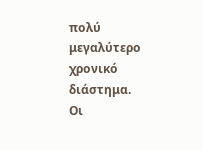πολύ μεγαλύτερο χρονικό διάστημα.
Οι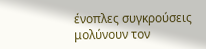ένοπλες συγκρούσεις μολύνουν τον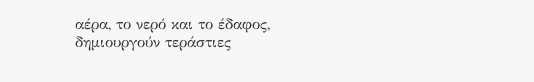αέρα, το νερό και το έδαφος, δημιουργούν τεράστιες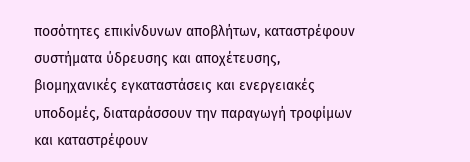ποσότητες επικίνδυνων αποβλήτων, καταστρέφουν συστήματα ύδρευσης και αποχέτευσης, βιομηχανικές εγκαταστάσεις και ενεργειακές υποδομές, διαταράσσουν την παραγωγή τροφίμων και καταστρέφουν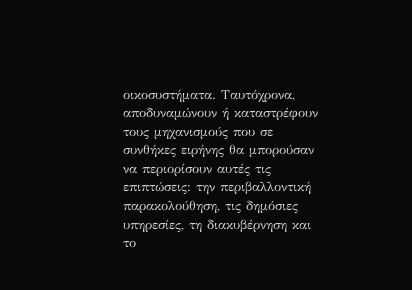οικοσυστήματα. Ταυτόχρονα, αποδυναμώνουν ή καταστρέφουν τους μηχανισμούς που σε συνθήκες ειρήνης θα μπορούσαν να περιορίσουν αυτές τις επιπτώσεις: την περιβαλλοντική παρακολούθηση, τις δημόσιες υπηρεσίες, τη διακυβέρνηση και το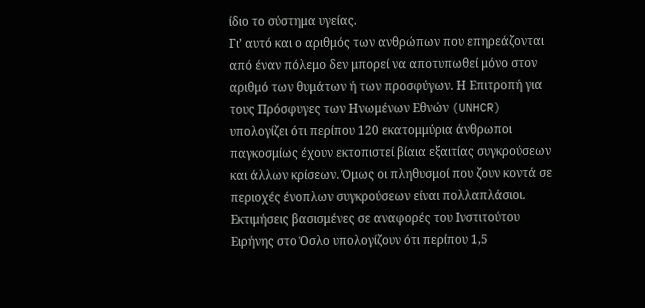ίδιο το σύστημα υγείας.
Γι’ αυτό και ο αριθμός των ανθρώπων που επηρεάζονται από έναν πόλεμο δεν μπορεί να αποτυπωθεί μόνο στον αριθμό των θυμάτων ή των προσφύγων. Η Επιτροπή για τους Πρόσφυγες των Ηνωμένων Εθνών (UNHCR) υπολογίζει ότι περίπου 120 εκατομμύρια άνθρωποι παγκοσμίως έχουν εκτοπιστεί βίαια εξαιτίας συγκρούσεων και άλλων κρίσεων. Όμως οι πληθυσμοί που ζουν κοντά σε περιοχές ένοπλων συγκρούσεων είναι πολλαπλάσιοι. Εκτιμήσεις βασισμένες σε αναφορές του Ινστιτούτου Ειρήνης στο Όσλο υπολογίζουν ότι περίπου 1,5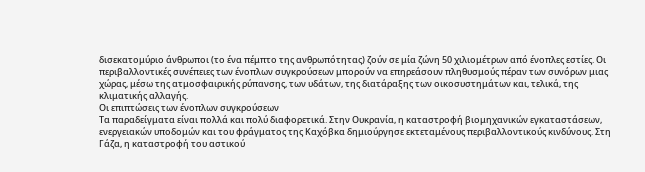δισεκατομύριο άνθρωποι (το ένα πέμπτο της ανθρωπότητας) ζούν σε μία ζώνη 50 χιλιομέτρων από ένοπλες εστίες. Οι περιβαλλοντικές συνέπειες των ένοπλων συγκρούσεων μπορούν να επηρεάσουν πληθυσμούς πέραν των συνόρων μιας χώρας, μέσω της ατμοσφαιρικής ρύπανσης, των υδάτων, της διατάραξης των οικοσυστημάτων και, τελικά, της κλιματικής αλλαγής.
Οι επιπτώσεις των ένοπλων συγκρούσεων
Τα παραδείγματα είναι πολλά και πολύ διαφορετικά. Στην Ουκρανία, η καταστροφή βιομηχανικών εγκαταστάσεων, ενεργειακών υποδομών και του φράγματος της Καχόβκα δημιούργησε εκτεταμένους περιβαλλοντικούς κινδύνους. Στη Γάζα, η καταστροφή του αστικού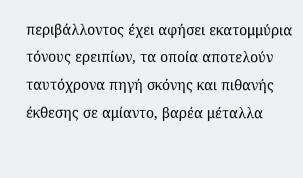περιβάλλοντος έχει αφήσει εκατομμύρια τόνους ερειπίων, τα οποία αποτελούν ταυτόχρονα πηγή σκόνης και πιθανής έκθεσης σε αμίαντο, βαρέα μέταλλα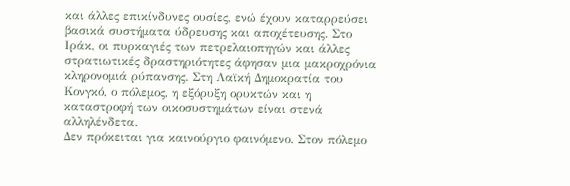και άλλες επικίνδυνες ουσίες, ενώ έχουν καταρρεύσει βασικά συστήματα ύδρευσης και αποχέτευσης. Στο Ιράκ, οι πυρκαγιές των πετρελαιοπηγών και άλλες στρατιωτικές δραστηριότητες άφησαν μια μακροχρόνια κληρονομιά ρύπανσης. Στη Λαϊκή Δημοκρατία του Κονγκό, ο πόλεμος, η εξόρυξη ορυκτών και η καταστροφή των οικοσυστημάτων είναι στενά αλληλένδετα.
Δεν πρόκειται για καινούργιο φαινόμενο. Στον πόλεμο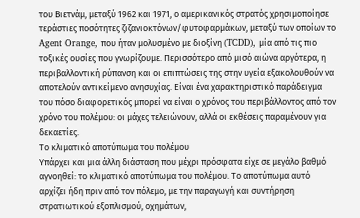του Βιετνάμ, μεταξύ 1962 και 1971, ο αμερικανικός στρατός χρησιμοποίησε τεράστιες ποσότητες ζιζανιοκτόνων/φυτοφαρμάκων, μεταξύ των οποίων το Agent Orange, που ήταν μολυσμένο με διοξίνη (TCDD), μία από τις πιο τοξικές ουσίες που γνωρίζουμε. Περισσότερο από μισό αιώνα αργότερα, η περιβαλλοντική ρύπανση και οι επιπτώσεις της στην υγεία εξακολουθούν να αποτελούν αντικείμενο ανησυχίας. Είναι ένα χαρακτηριστικό παράδειγμα του πόσο διαφορετικός μπορεί να είναι ο χρόνος του περιβάλλοντος από τον χρόνο του πολέμου: οι μάχες τελειώνουν, αλλά οι εκθέσεις παραμένουν για δεκαετίες.
Το κλιματικό αποτύπωμα του πολέμου
Υπάρχει και μια άλλη διάσταση που μέχρι πρόσφατα είχε σε μεγάλο βαθμό αγνοηθεί: το κλιματικό αποτύπωμα του πολέμου. Το αποτύπωμα αυτό αρχίζει ήδη πριν από τον πόλεμο, με την παραγωγή και συντήρηση στρατιωτικού εξοπλισμού, οχημάτων,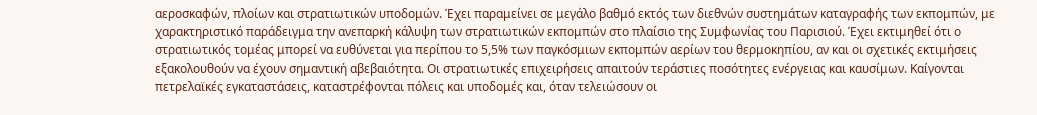αεροσκαφών, πλοίων και στρατιωτικών υποδομών. Έχει παραμείνει σε μεγάλο βαθμό εκτός των διεθνών συστημάτων καταγραφής των εκπομπών, με χαρακτηριστικό παράδειγμα την ανεπαρκή κάλυψη των στρατιωτικών εκπομπών στο πλαίσιο της Συμφωνίας του Παρισιού. Έχει εκτιμηθεί ότι ο στρατιωτικός τομέας μπορεί να ευθύνεται για περίπου το 5,5% των παγκόσμιων εκπομπών αερίων του θερμοκηπίου, αν και οι σχετικές εκτιμήσεις εξακολουθούν να έχουν σημαντική αβεβαιότητα. Οι στρατιωτικές επιχειρήσεις απαιτούν τεράστιες ποσότητες ενέργειας και καυσίμων. Καίγονται πετρελαϊκές εγκαταστάσεις, καταστρέφονται πόλεις και υποδομές και, όταν τελειώσουν οι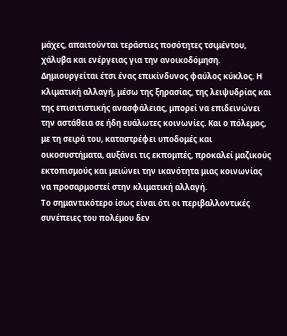μάχες, απαιτούνται τεράστιες ποσότητες τσιμέντου, χάλυβα και ενέργειας για την ανοικοδόμηση.
Δημιουργείται έτσι ένας επικίνδυνος φαύλος κύκλος. Η κλιματική αλλαγή, μέσω της ξηρασίας, της λειψυδρίας και της επισιτιστικής ανασφάλειας, μπορεί να επιδεινώνει την αστάθεια σε ήδη ευάλωτες κοινωνίες. Και ο πόλεμος, με τη σειρά του, καταστρέφει υποδομές και οικοσυστήματα, αυξάνει τις εκπομπές, προκαλεί μαζικούς εκτοπισμούς και μειώνει την ικανότητα μιας κοινωνίας να προσαρμοστεί στην κλιματική αλλαγή.
Το σημαντικότερο ίσως είναι ότι οι περιβαλλοντικές συνέπειες του πολέμου δεν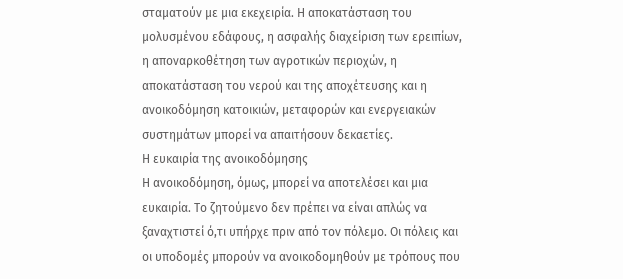σταματούν με μια εκεχειρία. Η αποκατάσταση του μολυσμένου εδάφους, η ασφαλής διαχείριση των ερειπίων, η αποναρκοθέτηση των αγροτικών περιοχών, η αποκατάσταση του νερού και της αποχέτευσης και η ανοικοδόμηση κατοικιών, μεταφορών και ενεργειακών συστημάτων μπορεί να απαιτήσουν δεκαετίες.
Η ευκαιρία της ανοικοδόμησης
Η ανοικοδόμηση, όμως, μπορεί να αποτελέσει και μια ευκαιρία. Το ζητούμενο δεν πρέπει να είναι απλώς να ξαναχτιστεί ό,τι υπήρχε πριν από τον πόλεμο. Οι πόλεις και οι υποδομές μπορούν να ανοικοδομηθούν με τρόπους που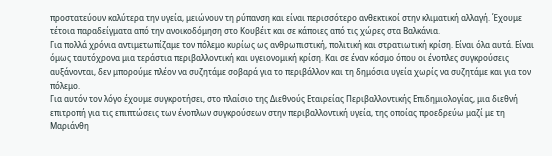προστατεύουν καλύτερα την υγεία, μειώνουν τη ρύπανση και είναι περισσότερο ανθεκτικοί στην κλιματική αλλαγή. Έχουμε τέτοια παραδείγματα από την ανοικοδόμηση στο Κουβέιτ και σε κάποιες από τις χώρες στα Βαλκάνια.
Για πολλά χρόνια αντιμετωπίζαμε τον πόλεμο κυρίως ως ανθρωπιστική, πολιτική και στρατιωτική κρίση. Είναι όλα αυτά. Είναι όμως ταυτόχρονα μια τεράστια περιβαλλοντική και υγειονομική κρίση. Και σε έναν κόσμο όπου οι ένοπλες συγκρούσεις αυξάνονται, δεν μπορούμε πλέον να συζητάμε σοβαρά για το περιβάλλον και τη δημόσια υγεία χωρίς να συζητάμε και για τον πόλεμο.
Για αυτόν τον λόγο έχουμε συγκροτήσει, στο πλαίσιο της Διεθνούς Εταιρείας Περιβαλλοντικής Επιδημιολογίας, μια διεθνή επιτροπή για τις επιπτώσεις των ένοπλων συγκρούσεων στην περιβαλλοντική υγεία, της οποίας προεδρεύω μαζί με τη Μαριάνθη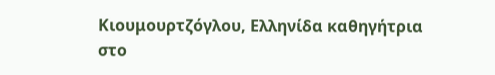Κιουμουρτζόγλου, Ελληνίδα καθηγήτρια στο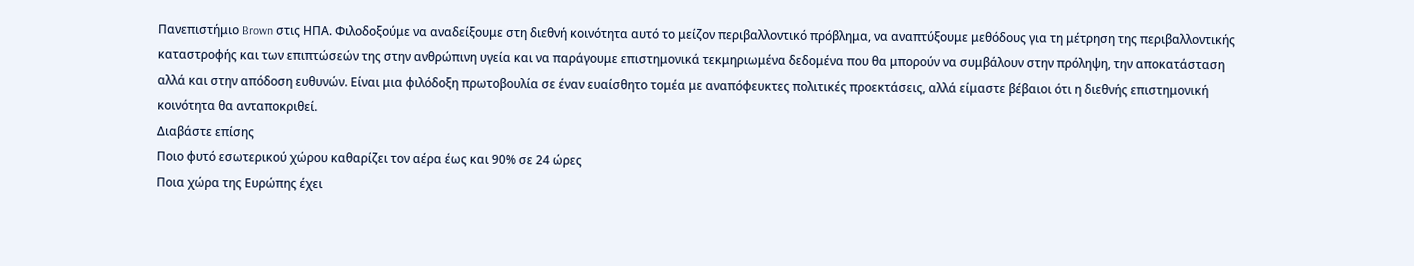Πανεπιστήμιο Brown στις ΗΠΑ. Φιλοδοξούμε να αναδείξουμε στη διεθνή κοινότητα αυτό το μείζον περιβαλλοντικό πρόβλημα, να αναπτύξουμε μεθόδους για τη μέτρηση της περιβαλλοντικής καταστροφής και των επιπτώσεών της στην ανθρώπινη υγεία και να παράγουμε επιστημονικά τεκμηριωμένα δεδομένα που θα μπορούν να συμβάλουν στην πρόληψη, την αποκατάσταση αλλά και στην απόδοση ευθυνών. Είναι μια φιλόδοξη πρωτοβουλία σε έναν ευαίσθητο τομέα με αναπόφευκτες πολιτικές προεκτάσεις, αλλά είμαστε βέβαιοι ότι η διεθνής επιστημονική κοινότητα θα ανταποκριθεί.
Διαβάστε επίσης
Ποιο φυτό εσωτερικού χώρου καθαρίζει τον αέρα έως και 90% σε 24 ώρες
Ποια χώρα της Ευρώπης έχει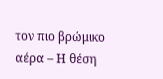τον πιο βρώμικο αέρα – Η θέση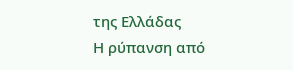της Ελλάδας
Η ρύπανση από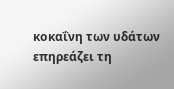κοκαΐνη των υδάτων επηρεάζει τη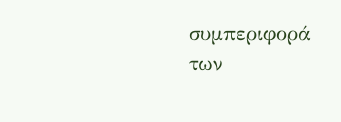συμπεριφορά των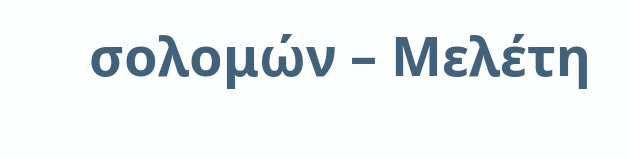σολομών – Μελέτη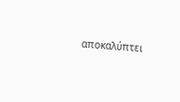αποκαλύπτει